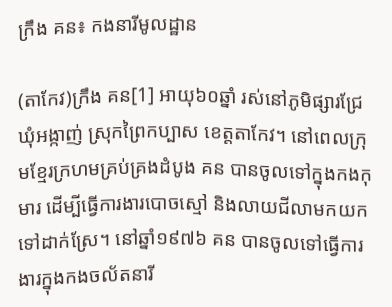ក្រឹង គន៖ កងនារីមូលដ្ឋាន

(តាកែវ)ក្រឹង គន[1] អាយុ៦០ឆ្នាំ រស់នៅភូមិផ្សារជ្រែ ឃុំអង្កាញ់ ស្រុកព្រៃកប្បាស ខេត្តតាកែវ។ នៅពេលក្រុមខ្មែរក្រហមគ្រប់គ្រងដំបូង គន បានចូលទៅក្នុងកងកុមារ ដើម្បីធ្វើការងារបោចស្មៅ និងលាយជីលាមកយកទៅដាក់ស្រែ។ នៅឆ្នាំ១៩៧៦ គន បានចូលទៅធ្វើការងារក្នុងកងចល័តនារី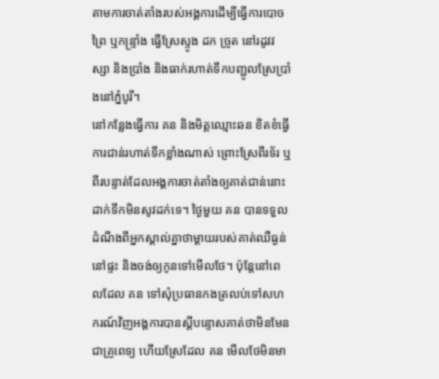តាមការចាត់តាំងរបស់អង្គការដើម្បីធ្វើការបោចព្រៃ ឬកន្ទ្រាំង ធ្វើស្រែស្ទូង ដក ច្រូត នៅរដូវវស្សា និងប្រាំង និងធាក់រហាត់ទឹកបញ្ជូលស្រែប្រាំងនៅភ្នំបូរី។
នៅកន្លែងធ្វើការ គន និងមិត្តឈ្មោះឆន ខិតខំធ្វើការជាន់រហាត់ទឹកខ្លាំងណាស់ ព្រោះស្រែពីរទ័រ ឬពីរបន្ទាត់ដែលអង្គការចាត់តាំងឲ្យគាត់ជាន់នោះដាក់ទឹកមិនសូវដក់ទេ។ ថ្ងៃមួយ គន បានទទួលដំណឹងពីអ្នកស្គាល់គ្នាថាម្ដាយរបស់គាត់ឈឺធ្ងន់នៅផ្ទះ និងចង់ឲ្យកូនទៅមើលថែ។ ប៉ុន្តែនៅពេលដែល គន ទៅសុំប្រធានកងត្រលប់ទៅសហករណ៍វិញអង្គការបានស្ដីបន្ទោសគាត់ថាមិនមែនជាគ្រូពេទ្យ ហើយស្រែដែល គន មើលថែមិនមា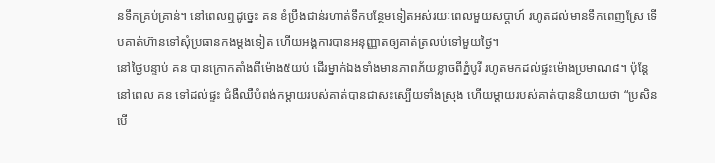នទឹកគ្រប់គ្រាន់។ នៅពេលឮដូច្នេះ គន ខំប្រឹងជាន់រហាត់ទឹកបន្ថែមទៀតអស់រយៈពេលមួយសប្ដាហ៍ រហូតដល់មានទឹកពេញស្រែ ទើបគាត់ហ៊ានទៅសុំប្រធានកងម្ដងទៀត ហើយអង្គការបានអនុញ្ញាតឲ្យគាត់ត្រលប់ទៅមួយថ្ងៃ។
នៅថ្ងៃបន្ទាប់ គន បានក្រោកតាំងពីម៉ោង៥យប់ ដើរម្នាក់ឯងទាំងមានភាពភ័យខ្លាចពីភ្នំបូរី រហូតមកដល់ផ្ទះម៉ោងប្រមាណ៨។ ប៉ុន្តែនៅពេល គន ទៅដល់ផ្ទះ ជំងឺឈឺបំពង់កម្ដាយរបស់គាត់បានជាសះស្បើយទាំងស្រុង ហើយម្ដាយរបស់គាត់បាននិយាយថា “ប្រសិនបើ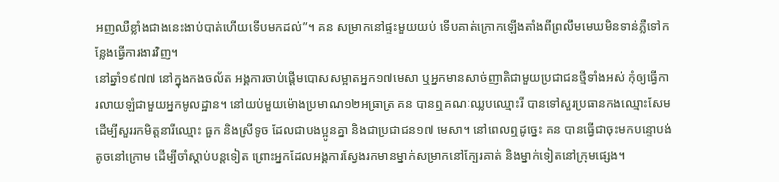អញឈឺខ្លាំងជាងនេះងាប់បាត់ហើយទើបមកដល់”។ គន សម្រាកនៅផ្ទះមួយយប់ ទើបគាត់ក្រោកឡើងតាំងពីព្រលឹមមេឃមិនទាន់ភ្លឺទៅកន្លែងធ្វើការងារវិញ។
នៅឆ្នាំ១៩៧៧ នៅក្នុងកងចល័ត អង្គការចាប់ផ្ដើមបោសសម្អាតអ្នក១៧មេសា ឬអ្នកមានសាច់ញាតិជាមួយប្រជាជនថ្មីទាំងអស់ កុំឲ្យធ្វើការលាយឡំជាមួយអ្នកមូលដ្ឋាន។ នៅយប់មួយម៉ោងប្រមាណ១២អធ្រាត្រ គន បានឮគណៈឈ្លបឈ្មោះរី បានទៅសួរប្រធានកងឈ្មោះសែម ដើម្បីសួររកមិត្តនារីឈ្មោះ ធួក និងស្រីទូច ដែលជាបងប្អូនគ្នា និងជាប្រជាជន១៧ មេសា។ នៅពេលឮដូច្នេះ គន បានធ្វើជាចុះមកបន្ទោបង់តូចនៅក្រោម ដើម្បីចាំស្ដាប់បន្តទៀត ព្រោះអ្នកដែលអង្គការស្វែងរកមានម្នាក់សម្រាកនៅក្បែរគាត់ និងម្នាក់ទៀតនៅក្រុមផ្សេង។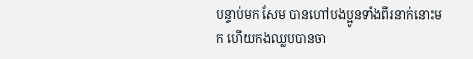បន្ទាប់មក សែម បានហៅបងប្អូនទាំងពីរនាក់នោះមក ហើយកងឈ្លបបានចា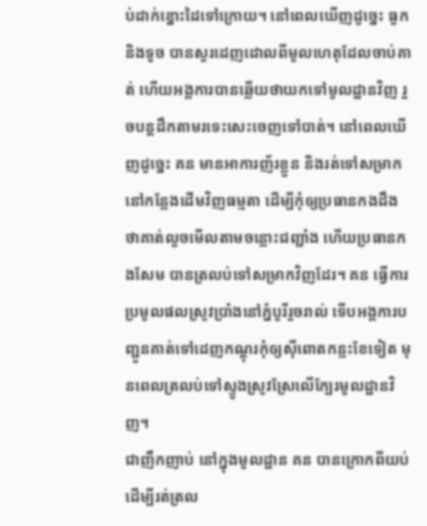ប់ដាក់ខ្នោះដៃទៅក្រោយ។ នៅពេលឃើញដូច្នេះ ធួក និងទូច បានសួរដេញដោលពីមូលហេតុដែលចាប់គាត់ ហើយអង្គការបានឆ្លើយថាយកទៅមូលដ្ឋានវិញ រួចបន្តដឹកតាមរទេះសេះចេញទៅបាត់។ នៅពេលឃើញដូច្នេះ គន មានអាការញ័រខ្លួន និងរត់ទៅសម្រាកនៅកន្លែងដើមវិញធម្មតា ដើម្បីកុំឲ្យប្រធានកងដឹងថាគាត់លួចមើលតាមចន្លោះជញ្ជាំង ហើយប្រធានកងសែម បានត្រលប់ទៅសម្រាកវិញដែរ។ គន ធ្វើការប្រមូលផលស្រូវប្រាំងនៅភ្នំបូរីរួចរាល់ ទើបអង្គការបញ្ជូនគាត់ទៅដេញកណ្ដុរកុំឲ្យស៊ីពោតកន្លះខែទៀត មុនពេលត្រលប់ទៅស្ទូងស្រូវស្រែលើក្បែរមូលដ្ឋានវិញ។
ជាញឹកញាប់ នៅក្នុងមូលដ្ឋាន គន បានក្រោកពីយប់ ដើម្បីរត់ត្រល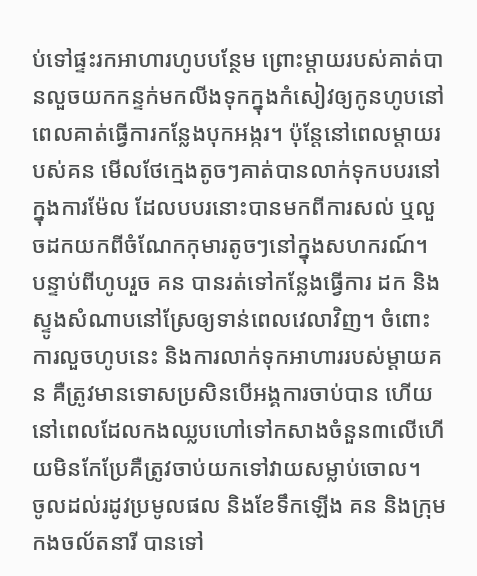ប់ទៅផ្ទះរកអាហារហូបបន្ថែម ព្រោះម្ដាយរបស់គាត់បានលួចយកកន្ទក់មកលីងទុកក្នុងកំសៀវឲ្យកូនហូបនៅពេលគាត់ធ្វើការកន្លែងបុកអង្ករ។ ប៉ុន្តែនៅពេលម្ដាយរបស់គន មើលថែក្មេងតូចៗគាត់បានលាក់ទុកបបរនៅក្នុងការម៉ែល ដែលបបរនោះបានមកពីការសល់ ឬលួចដកយកពីចំណែកកុមារតូចៗនៅក្នុងសហករណ៍។ បន្ទាប់ពីហូបរួច គន បានរត់ទៅកន្លែងធ្វើការ ដក និងស្ទូងសំណាបនៅស្រែឲ្យទាន់ពេលវេលាវិញ។ ចំពោះការលួចហូបនេះ និងការលាក់ទុកអាហាររបស់ម្ដាយគន គឺត្រូវមានទោសប្រសិនបើអង្គការចាប់បាន ហើយនៅពេលដែលកងឈ្លបហៅទៅកសាងចំនួន៣លើហើយមិនកែប្រែគឺត្រូវចាប់យកទៅវាយសម្លាប់ចោល។
ចូលដល់រដូវប្រមូលផល និងខែទឹកឡើង គន និងក្រុមកងចល័តនារី បានទៅ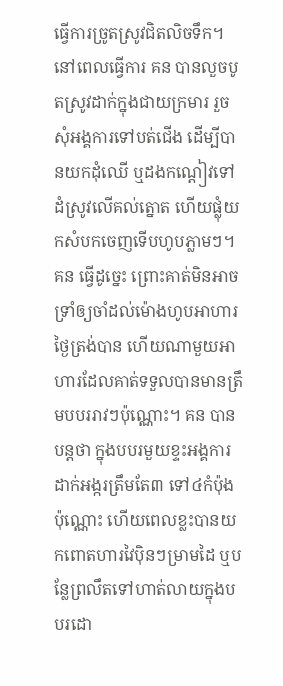ធ្វើការច្រូតស្រូវជិតលិចទឹក។ នៅពេលធ្វើការ គន បានលួចបូតស្រូវដាក់ក្នុងជាយក្រមារ រួចសុំអង្គការទៅបត់ជើង ដើម្បីបានយកដុំឈើ ឬដងកណ្ដៀវទៅដំស្រូវលើគល់ត្នោត ហើយផ្លុំយកសំបកចេញទើបហូបភ្លាមៗ។ គន ធ្វើដូច្នេះ ព្រោះគាត់មិនអាចទ្រាំឲ្យចាំដល់ម៉ោងហូបអាហារថ្ងៃត្រង់បាន ហើយណាមួយអាហារដែលគាត់ទទួលបានមានត្រឹមបបររាវៗប៉ុណ្ណោះ។ គន បានបន្តថា ក្នុងបបរមួយខ្ទះអង្គការដាក់អង្ករត្រឹមតែ៣ ទៅ៤កំប៉ុងប៉ុណ្ណោះ ហើយពេលខ្លះបានយកពោតហារវៃប៉ិនៗម្រាមដៃ ឬបន្លែព្រលឹតទៅហាត់លាយក្នុងបបរដោ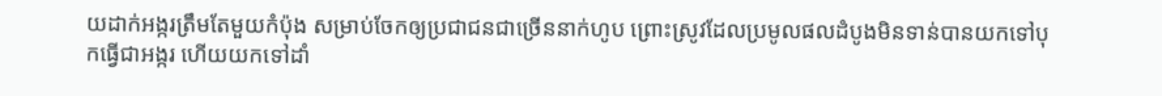យដាក់អង្ករត្រឹមតែមួយកំប៉ុង សម្រាប់ចែកឲ្យប្រជាជនជាច្រើននាក់ហូប ព្រោះស្រូវដែលប្រមូលផលដំបូងមិនទាន់បានយកទៅបុកធ្វើជាអង្ករ ហើយយកទៅដាំ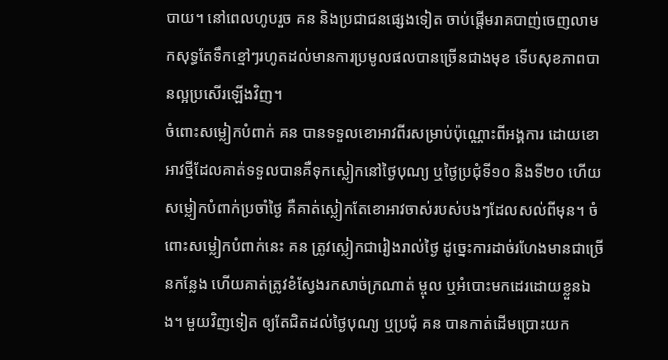បាយ។ នៅពេលហូបរួច គន និងប្រជាជនផ្សេងទៀត ចាប់ផ្ដើមរាគបាញ់ចេញលាមកសុទ្ធតែទឹកខ្មៅៗរហូតដល់មានការប្រមូលផលបានច្រើនជាងមុខ ទើបសុខភាពបានល្អប្រសើរឡើងវិញ។
ចំពោះសម្លៀកបំពាក់ គន បានទទួលខោអាវពីរសម្រាប់ប៉ុណ្ណោះពីអង្គការ ដោយខោអាវថ្មីដែលគាត់ទទួលបានគឺទុកស្លៀកនៅថ្ងៃបុណ្យ ឬថ្ងៃប្រជុំទី១០ និងទី២០ ហើយសម្លៀកបំពាក់ប្រចាំថ្ងៃ គឺគាត់ស្លៀកតែខោអាវចាស់របស់បងៗដែលសល់ពីមុន។ ចំពោះសម្លៀកបំពាក់នេះ គន ត្រូវស្លៀកជារៀងរាល់ថ្ងៃ ដូច្នេះការដាច់រហែងមានជាច្រើនកន្លែង ហើយគាត់ត្រូវខំស្វែងរកសាច់ក្រណាត់ ម្ចុល ឬអំបោះមកដេរដោយខ្លួនឯង។ មួយវិញទៀត ឲ្យតែជិតដល់ថ្ងៃបុណ្យ ឬប្រជុំ គន បានកាត់ដើមប្រោះយក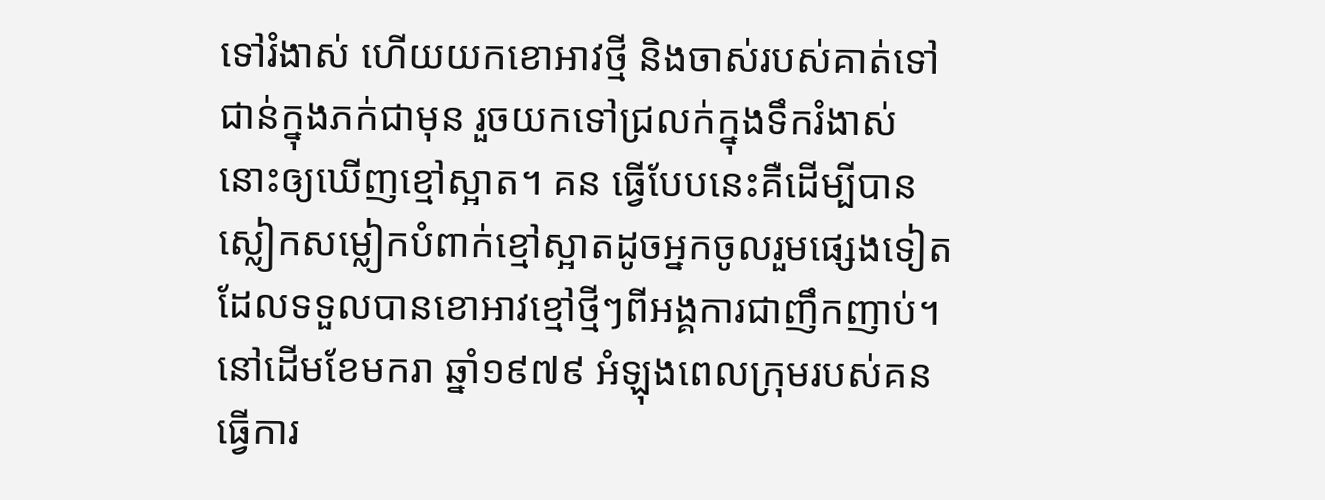ទៅរំងាស់ ហើយយកខោអាវថ្មី និងចាស់របស់គាត់ទៅជាន់ក្នុងភក់ជាមុន រួចយកទៅជ្រលក់ក្នុងទឹករំងាស់នោះឲ្យឃើញខ្មៅស្អាត។ គន ធ្វើបែបនេះគឺដើម្បីបានស្លៀកសម្លៀកបំពាក់ខ្មៅស្អាតដូចអ្នកចូលរួមផ្សេងទៀតដែលទទួលបានខោអាវខ្មៅថ្មីៗពីអង្គការជាញឹកញាប់។
នៅដើមខែមករា ឆ្នាំ១៩៧៩ អំឡុងពេលក្រុមរបស់គន ធ្វើការ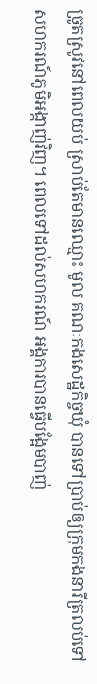ច្រូតស្រូវនៅពេលយប់ ស្រាប់តែមានឈ្មោះ មូល គណៈកងសេដ្ឋកិច្ចឃុំ បានទៅប្រាប់ឲ្យក្រុមកងនារីត្រលប់ទៅសហករណ៍ភូមិអង្កាញ់វិញ។ ពេលទៅដល់សហករណ៍ អង្គការបានធ្វើបង្អែមបាញ់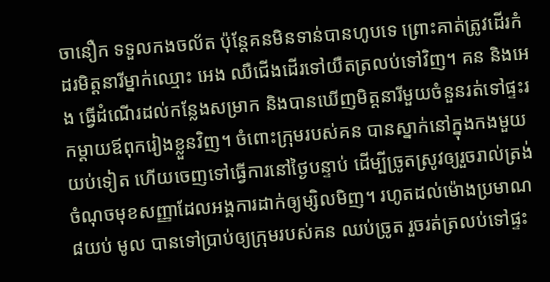ចានឿក ទទួលកងចល័ត ប៉ុន្តែគនមិនទាន់បានហូបទេ ព្រោះគាត់ត្រូវដើរកំដរមិត្តនារីម្នាក់ឈ្មោះ អេង ឈឺជើងដើរទៅយឺតត្រលប់ទៅវិញ។ គន និងអេង ធ្វើដំណើរដល់កន្លែងសម្រាក និងបានឃើញមិត្តនារីមួយចំនួនរត់ទៅផ្ទះរកម្ដាយឪពុករៀងខ្លួនវិញ។ ចំពោះក្រុមរបស់គន បានស្នាក់នៅក្នុងកងមួយយប់ទៀត ហើយចេញទៅធ្វើការនៅថ្ងៃបន្ទាប់ ដើម្បីច្រូតស្រូវឲ្យរួចរាល់ត្រង់ចំណុចមុខសញ្ញាដែលអង្គការដាក់ឲ្យម្សិលមិញ។ រហូតដល់ម៉ោងប្រមាណ៨យប់ មូល បានទៅប្រាប់ឲ្យក្រុមរបស់គន ឈប់ច្រូត រួចរត់ត្រលប់ទៅផ្ទះ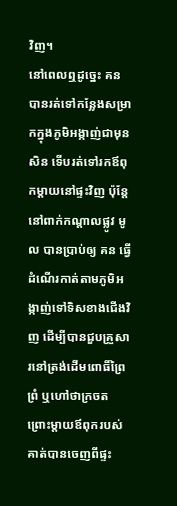វិញ។
នៅពេលឮដូច្នេះ គន បានរត់ទៅកន្លែងសម្រាកក្នុងភូមិអង្កាញ់ជាមុនសិន ទើបរត់ទៅរកឪពុកម្ដាយនៅផ្ទះវិញ ប៉ុន្តែនៅពាក់កណ្ដាលផ្លូវ មូល បានប្រាប់ឲ្យ គន ធ្វើដំណើរកាត់តាមភូមិអង្កាញ់ទៅទិសខាងជើងវិញ ដើម្បីបានជួបគ្រួសារនៅត្រង់ដើមពោធិ៍ព្រៃព្រំ ឬហៅថាក្រចត ព្រោះម្ដាយឪពុករបស់គាត់បានចេញពីផ្ទះ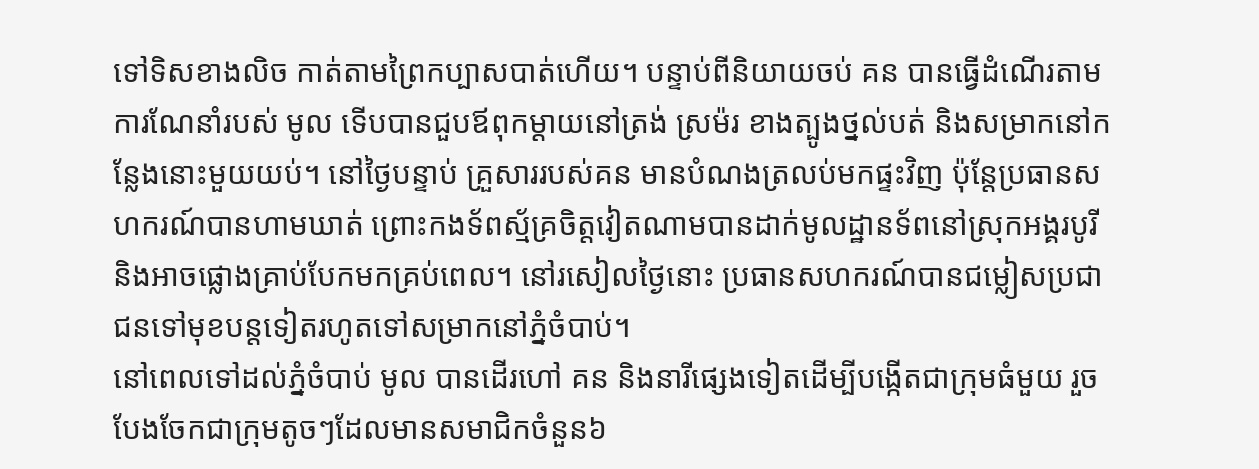ទៅទិសខាងលិច កាត់តាមព្រៃកប្បាសបាត់ហើយ។ បន្ទាប់ពីនិយាយចប់ គន បានធ្វើដំណើរតាមការណែនាំរបស់ មូល ទើបបានជួបឪពុកម្ដាយនៅត្រង់ ស្រម៉រ ខាងត្បូងថ្នល់បត់ និងសម្រាកនៅកន្លែងនោះមួយយប់។ នៅថ្ងៃបន្ទាប់ គ្រួសាររបស់គន មានបំណងត្រលប់មកផ្ទះវិញ ប៉ុន្តែប្រធានសហករណ៍បានហាមឃាត់ ព្រោះកងទ័ពស្ម័គ្រចិត្តវៀតណាមបានដាក់មូលដ្ឋានទ័ពនៅស្រុកអង្គរបូរី និងអាចផ្លោងគ្រាប់បែកមកគ្រប់ពេល។ នៅរសៀលថ្ងៃនោះ ប្រធានសហករណ៍បានជម្លៀសប្រជាជនទៅមុខបន្តទៀតរហូតទៅសម្រាកនៅភ្នំចំបាប់។
នៅពេលទៅដល់ភ្នំចំបាប់ មូល បានដើរហៅ គន និងនារីផ្សេងទៀតដើម្បីបង្កើតជាក្រុមធំមួយ រួចបែងចែកជាក្រុមតូចៗដែលមានសមាជិកចំនួន៦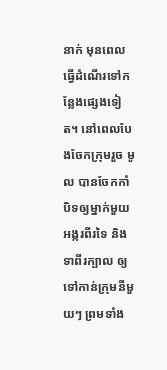នាក់ មុនពេលធ្វើដំណើរទៅកន្លែងផ្សេងទៀត។ នៅពេលបែងចែកក្រុមរួច មូល បានចែកកាំបិទឲ្យម្នាក់មួយ អង្ករពីរទៃ និងទាពីរក្បាល ឲ្យទៅកាន់ក្រុមនីមួយៗ ព្រមទាំង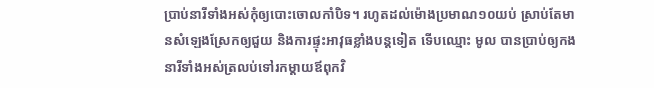ប្រាប់នារីទាំងអស់កុំឲ្យបោះចោលកាំបិទ។ រហូតដល់ម៉ោងប្រមាណ១០យប់ ស្រាប់តែមានសំឡេងស្រែកឲ្យជួយ និងការផ្ទុះអាវុធខ្លាំងបន្តទៀត ទើបឈ្មោះ មូល បានប្រាប់ឲ្យកងនារីទាំងអស់ត្រលប់ទៅរកម្ដាយឪពុកវិ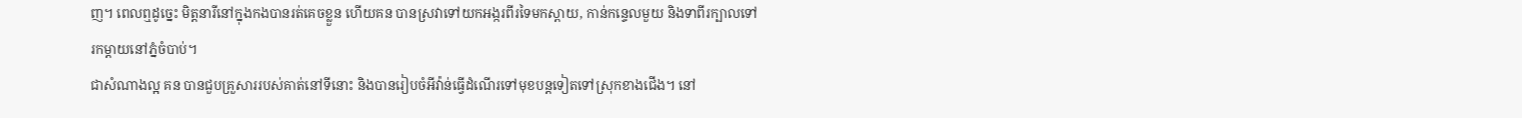ញ។ ពេលឮដូច្នេះ មិត្តនារីនៅក្នុងកងបានរត់គេចខ្លួន ហើយគន បានស្រវាទៅយកអង្ករពីរទៃមកស្ពាយ, កាន់កន្ទេលមួយ និងទាពីរក្បាលទៅរកម្ដាយនៅភ្នំចំបាប់។
ជាសំណាងល្អ គន បានជួបគ្រួសាររបស់គាត់នៅទីនោះ និងបានរៀបចំអីវ៉ាន់ធ្វើដំណើរទៅមុខបន្តទៀតទៅស្រុកខាងជើង។ នៅ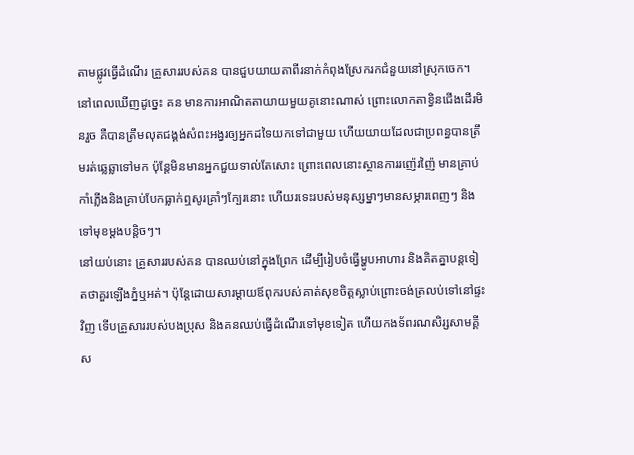តាមផ្លូវធ្វើដំណើរ គ្រួសាររបស់គន បានជួបយាយតាពីរនាក់កំពុងស្រែករកជំនួយនៅស្រុកចេក។ នៅពេលឃើញដូច្នេះ គន មានការអាណិតតាយាយមួយគូនោះណាស់ ព្រោះលោកតាខ្វិនជើងដើរមិនរួច គឺបានត្រឹមលុតជង្គង់សំពះអង្វរឲ្យអ្នកដទៃយកទៅជាមួយ ហើយយាយដែលជាប្រពន្ធបានត្រឹមរត់ឆ្លេឆ្លាទៅមក ប៉ុន្តែមិនមានអ្នកជួយទាល់តែសោះ ព្រោះពេលនោះស្ថានការរញ៉េរញ៉ៃ មានគ្រាប់កាំភ្លើងនិងគ្រាប់បែកធ្លាក់ឮសូរគ្រាំៗក្បែរនោះ ហើយរទេះរបស់មនុស្សម្នាៗមានសម្ភារពេញៗ និងទៅមុខម្ដងបន្តិចៗ។
នៅយប់នោះ គ្រួសាររបស់គន បានឈប់នៅក្នុងព្រែក ដើម្បីរៀបចំធ្វើម្ហូបអាហារ និងគិតគ្នាបន្តទៀតថាគួរឡើងភ្នំឬអត់។ ប៉ុន្តែដោយសារម្ដាយឪពុករបស់គាត់សុខចិត្តស្លាប់ព្រោះចង់ត្រលប់ទៅនៅផ្ទះវិញ ទើបគ្រួសាររបស់បងប្រុស និងគនឈប់ធ្វើដំណើរទៅមុខទៀត ហើយកងទ័ពរណសិរ្សសាមគ្គីស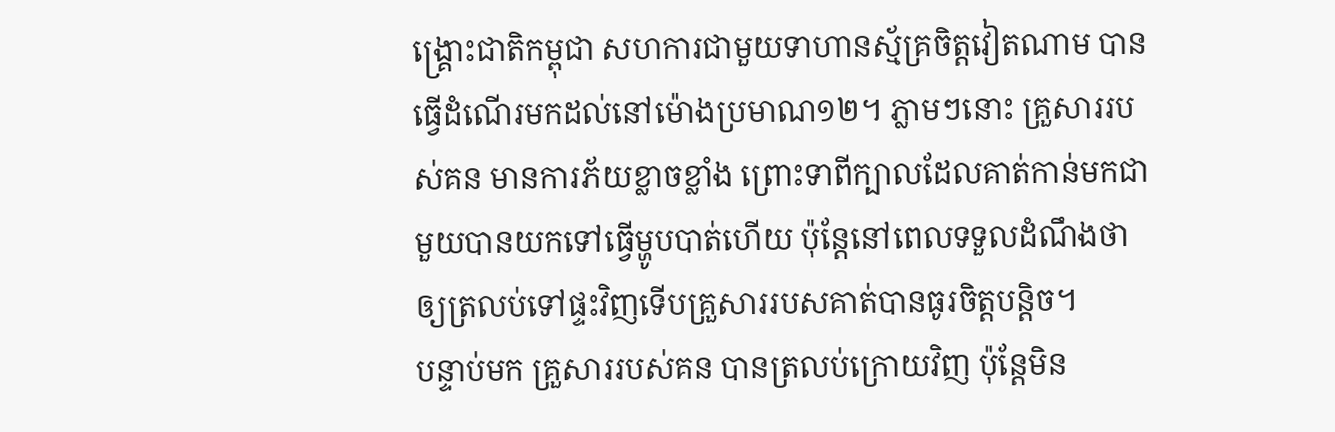ង្គ្រោះជាតិកម្ពុជា សហការជាមួយទាហានស្ម័គ្រចិត្តវៀតណាម បានធ្វើដំណើរមកដល់នៅម៉ោងប្រមាណ១២។ ភ្លាមៗនោះ គ្រួសាររបស់គន មានការភ័យខ្លាចខ្លាំង ព្រោះទាពីក្បាលដែលគាត់កាន់មកជាមួយបានយកទៅធ្វើម្ហូបបាត់ហើយ ប៉ុន្តែនៅពេលទទួលដំណឹងថាឲ្យត្រលប់ទៅផ្ទះវិញទើបគ្រួសាររបសគាត់បានធូរចិត្តបន្តិច។
បន្ទាប់មក គ្រួសាររបស់គន បានត្រលប់ក្រោយវិញ ប៉ុន្តែមិន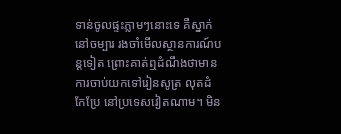ទាន់ចូលផ្ទះភ្លាមៗនោះទេ គឺស្នាក់នៅចម្បារ រងចាំមើលស្ថានការណ៍បន្តទៀត ព្រោះគាត់ឮដំណឹងថាមានការចាប់យកទៅរៀនសូត្រ លុតដំ កែប្រែ នៅប្រទេសវៀតណាម។ មិន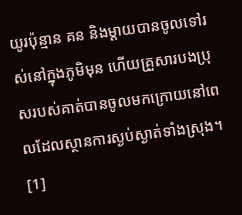យូរប៉ុន្មាន គន និងម្ដាយបានចូលទៅរស់នៅក្នុងភូមិមុន ហើយគ្រួសារបងប្រុសរបស់គាត់បានចូលមកក្រោយនៅពេលដែលស្ថានការស្ងប់ស្ងាត់ទាំងស្រុង។
[1]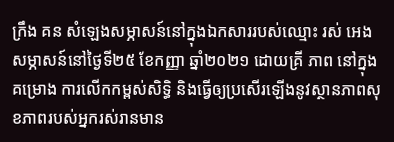ក្រឹង គន សំឡេងសម្ភាសន៍នៅក្នុងឯកសាររបស់ឈ្មោះ រស់ អេង សម្ភាសន៍នៅថ្ងៃទី២៥ ខែកញ្ញា ឆ្នាំ២០២១ ដោយគ្រី ភាព នៅក្នុងគម្រោង ការលើកកម្ពស់សិទ្ធិ និងធ្វើឲ្យប្រសើរឡើងនូវស្ថានភាពសុខភាពរបស់អ្នករស់រានមាន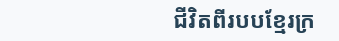ជីវិតពីរបបខ្មែរក្រ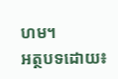ហម។
អត្ថបទដោយ៖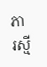ភា រស្មី